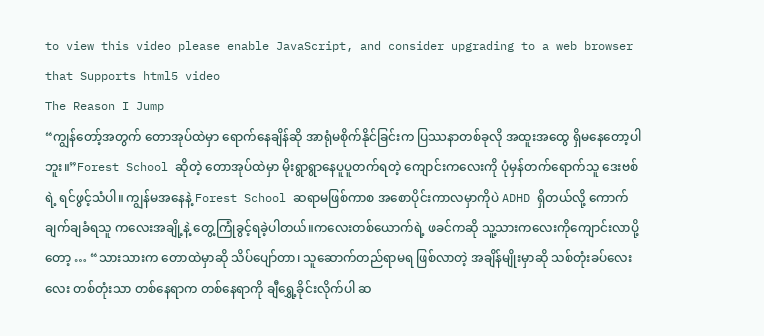to view this video please enable JavaScript, and consider upgrading to a web browser that Supports html5 video
The Reason I Jump
“ကျွန်တော့်အတွက် တောအုပ်ထဲမှာ ရောက်နေချိန်ဆို အာရုံမစိုက်နိုင်ခြင်းက ပြဿနာတစ်ခုလို အထူးအထွေ ရှိမနေတော့ပါဘူး။”Forest School ဆိုတဲ့ တောအုပ်ထဲမှာ မိုးရွာရွာနေပူပူတက်ရတဲ့ ကျောင်းကလေးကို ပုံမှန်တက်ရောက်သူ ဒေးဗစ်ရဲ့ ရင်ဖွင့်သံပါ။ ကျွန်မအနေနဲ့ Forest School ဆရာမဖြစ်ကာစ အစောပိုင်းကာလမှာကိုပဲ ADHD ရှိတယ်လို့ ကောက်ချက်ချခံရသူ ကလေးအချို့နဲ့ တွေ့ကြုံခွင့်ရခဲ့ပါတယ်။ကလေးတစ်ယောက်ရဲ့ ဖခင်ကဆို သူ့သားကလေးကိုကျောင်းလာပို့တော့ … “သားသားက တောထဲမှာဆို သိပ်ပျော်တာ၊ သူဆောက်တည်ရာမရ ဖြစ်လာတဲ့ အချိန်မျိုးမှာဆို သစ်တုံးခပ်လေးလေး တစ်တုံးသာ တစ်နေရာက တစ်နေရာကို ချီရွှေ့ခိုင်းလိုက်ပါ ဆ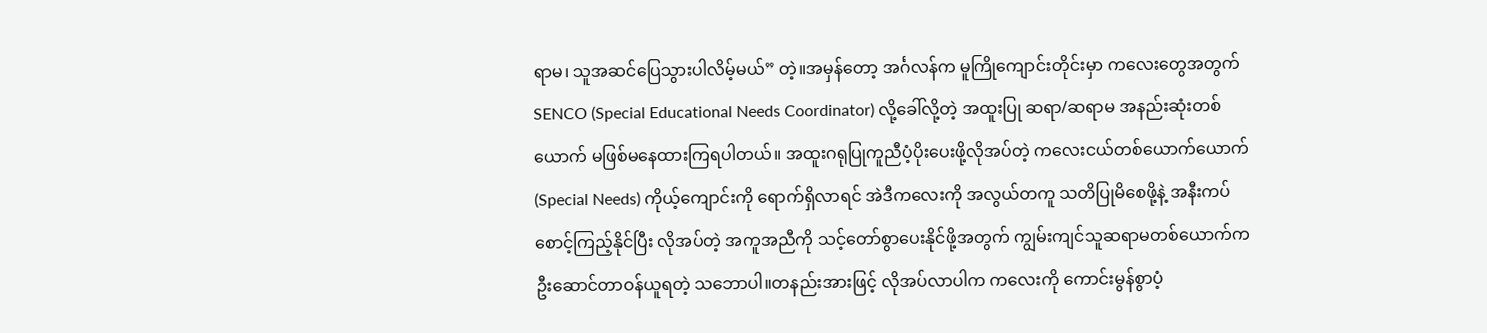ရာမ၊ သူအဆင်ပြေသွားပါလိမ့်မယ်” တဲ့။အမှန်တော့ အင်္ဂလန်က မူကြိုကျောင်းတိုင်းမှာ ကလေးတွေအတွက် SENCO (Special Educational Needs Coordinator) လို့ခေါ်လို့တဲ့ အထူးပြု ဆရာ/ဆရာမ အနည်းဆုံးတစ်ယောက် မဖြစ်မနေထားကြရပါတယ်။ အထူးဂရုပြုကူညီပံ့ပိုးပေးဖို့လိုအပ်တဲ့ ကလေးငယ်တစ်ယောက်ယောက် (Special Needs) ကိုယ့်ကျောင်းကို ရောက်ရှိလာရင် အဲဒီကလေးကို အလွယ်တကူ သတိပြုမိစေဖို့နဲ့ အနီးကပ် စောင့်ကြည့်နိုင်ပြီး လိုအပ်တဲ့ အကူအညီကို သင့်တော်စွာပေးနိုင်ဖို့အတွက် ကျွမ်းကျင်သူဆရာမတစ်ယောက်က ဦးဆောင်တာဝန်ယူရတဲ့ သဘောပါ။တနည်းအားဖြင့် လိုအပ်လာပါက ကလေးကို ကောင်းမွန်စွာပံ့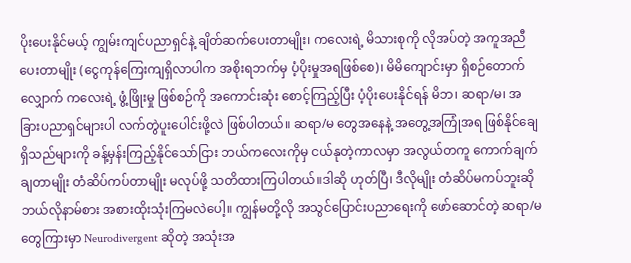ပိုးပေးနိုင်မယ့် ကျွမ်းကျင်ပညာရှင်နဲ့ ချိတ်ဆက်ပေးတာမျိုး၊ ကလေးရဲ့ မိသားစုကို လိုအပ်တဲ့ အကူအညီပေးတာမျိုး (ငွေကုန်ကြေးကျရှိလာပါက အစိုးရဘက်မှ ပံ့ပိုးမှုအရဖြစ်စေ)၊ မိမိကျောင်းမှာ ရှိစဉ်တောက်လျှောက် ကလေးရဲ့ ဖွံ့ဖြိုးမှု ဖြစ်စဉ်ကို အကောင်းဆုံး စောင့်ကြည့်ပြီး ပံ့ပိုးပေးနိုင်ရန် မိဘ၊ ဆရာ/မ၊ အခြားပညာရှင်များပါ လက်တွဲပူးပေါင်းဖို့လဲ ဖြစ်ပါတယ်။ ဆရာ/မ တွေအနေနဲ့ အတွေ့အကြုံအရ ဖြစ်နိုင်ချေရှိသည်များကို ခန့်မှန်းကြည့်နိုင်သော်ငြား ဘယ်ကလေးကိုမှ ငယ်နုတဲ့ကာလမှာ အလွယ်တကူ ကောက်ချက်ချတာမျိုး တံဆိပ်ကပ်တာမျိုး မလုပ်ဖို့ သတိထားကြပါတယ်။ဒါဆို ဟုတ်ပြီ၊ ဒီလိုမျိုး တံဆိပ်မကပ်ဘူးဆို ဘယ်လိုနာမ်စား အစားထိုးသုံးကြမလဲပေါ့။ ကျွန်မတို့လို အသွင်ပြောင်းပညာရေးကို ဖော်ဆောင်တဲ့ ဆရာ/မ တွေကြားမှာ Neurodivergent ဆိုတဲ့ အသုံးအ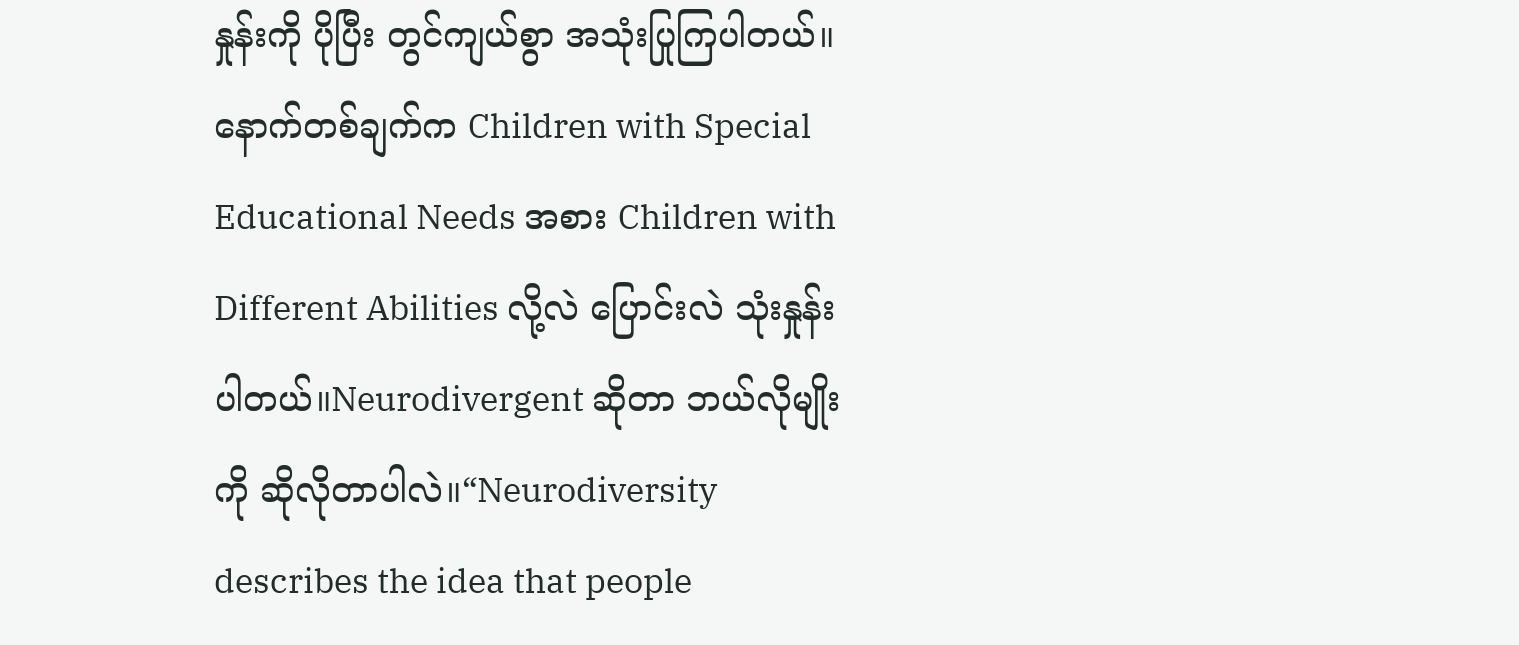နှုန်းကို ပိုပြီး တွင်ကျယ်စွာ အသုံးပြုကြပါတယ်။ နောက်တစ်ချက်က Children with Special Educational Needs အစား Children with Different Abilities လို့လဲ ပြောင်းလဲ သုံးနှုန်းပါတယ်။Neurodivergent ဆိုတာ ဘယ်လိုမျိုးကို ဆိုလိုတာပါလဲ။“Neurodiversity describes the idea that people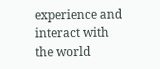experience and interact with the world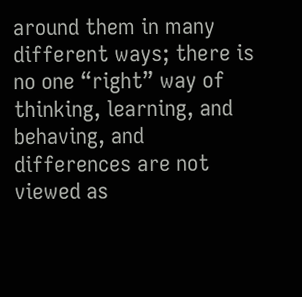around them in many different ways; there is no one “right” way of thinking, learning, and behaving, and differences are not viewed as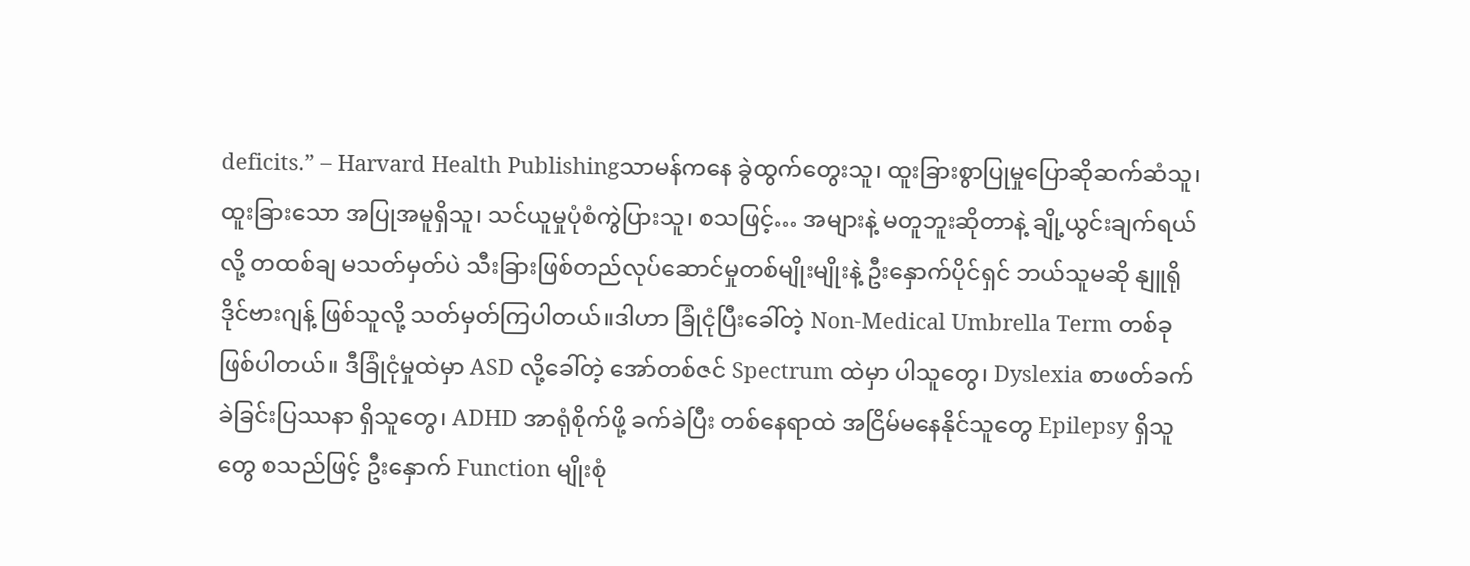deficits.” – Harvard Health Publishingသာမန်ကနေ ခွဲထွက်တွေးသူ၊ ထူးခြားစွာပြုမှုပြောဆိုဆက်ဆံသူ၊ ထူးခြားသော အပြုအမူရှိသူ၊ သင်ယူမှုပုံစံကွဲပြားသူ၊ စသဖြင့်… အများနဲ့ မတူဘူးဆိုတာနဲ့ ချို့ယွင်းချက်ရယ်လို့ တထစ်ချ မသတ်မှတ်ပဲ သီးခြားဖြစ်တည်လုပ်ဆောင်မှုတစ်မျိုးမျိုးနဲ့ ဦးနှောက်ပိုင်ရှင် ဘယ်သူမဆို နျူရိုဒိုင်ဗားဂျန့် ဖြစ်သူလို့ သတ်မှတ်ကြပါတယ်။ဒါဟာ ခြုံငုံပြီးခေါ်တဲ့ Non-Medical Umbrella Term တစ်ခုဖြစ်ပါတယ်။ ဒီခြုံငုံမှုထဲမှာ ASD လို့ခေါ်တဲ့ အော်တစ်ဇင် Spectrum ထဲမှာ ပါသူတွေ၊ Dyslexia စာဖတ်ခက်ခဲခြင်းပြဿနာ ရှိသူတွေ၊ ADHD အာရုံစိုက်ဖို့ ခက်ခဲပြီး တစ်နေရာထဲ အငြိမ်မနေနိုင်သူတွေ Epilepsy ရှိသူတွေ စသည်ဖြင့် ဦးနှောက် Function မျိုးစုံ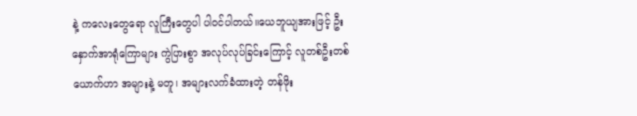နဲ့ ကလေးတွေရော လူကြီးတွေပါ ပါဝင်ပါတယ်။ယေဘူယျအားဖြင့် ဦးနှောက်အာရုံကြောများ ကွဲပြားစွာ အလုပ်လုပ်ခြင်းကြောင့် လူတစ်ဦးတစ်ယောက်ဟာ အများနဲ့ မတူ၊ အများလက်ခံထားတဲ့ တန်ဖိုး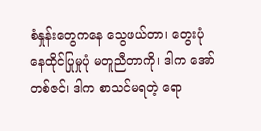စံနှုန်းတွေကနေ သွေဖယ်တာ၊ တွေးပုံ နေထိုင်ပြုမှုပုံ မတူညီတာကို၊ ဒါက အော်တစ်ဇင်၊ ဒါက စာသင်မရတဲ့ ရော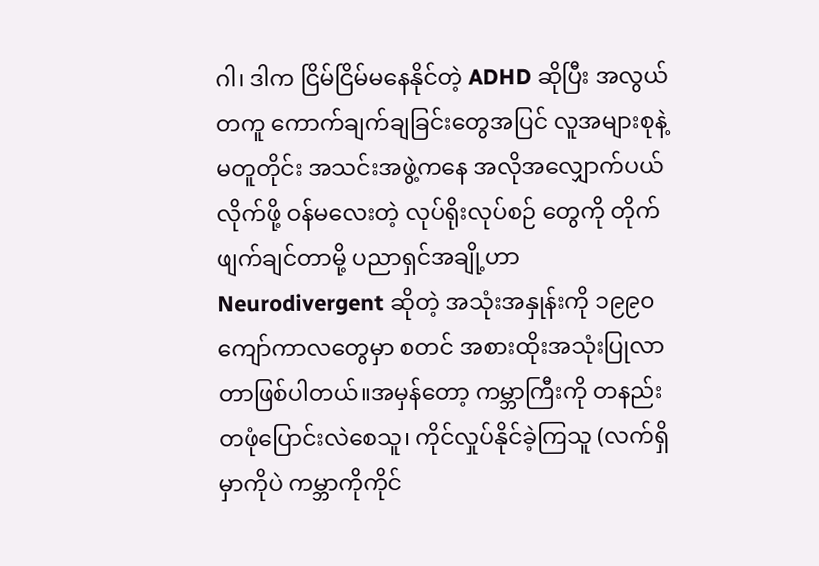ဂါ၊ ဒါက ငြိမ်ငြိမ်မနေနိုင်တဲ့ ADHD ဆိုပြီး အလွယ်တကူ ကောက်ချက်ချခြင်းတွေအပြင် လူအများစုနဲ့ မတူတိုင်း အသင်းအဖွဲ့ကနေ အလိုအလျှောက်ပယ်လိုက်ဖို့ ဝန်မလေးတဲ့ လုပ်ရိုးလုပ်စဉ် တွေကို တိုက်ဖျက်ချင်တာမို့ ပညာရှင်အချို့ဟာ Neurodivergent ဆိုတဲ့ အသုံးအနှုန်းကို ၁၉၉၀ ကျော်ကာလတွေမှာ စတင် အစားထိုးအသုံးပြုလာတာဖြစ်ပါတယ်။အမှန်တော့ ကမ္ဘာကြီးကို တနည်းတဖုံပြောင်းလဲစေသူ၊ ကိုင်လှုပ်နိုင်ခဲ့ကြသူ (လက်ရှိမှာကိုပဲ ကမ္ဘာကိုကိုင်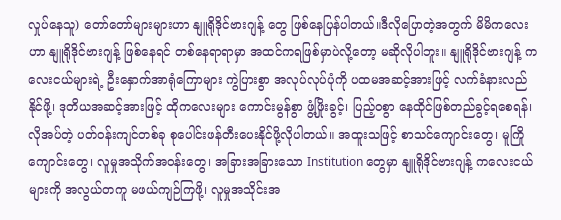လှုပ်နေသူ) တော်တော်များများဟာ နျူရိုဒိုင်ဗားဂျန့် တွေ ဖြစ်နေပြန်ပါတယ်။ဒီလိုပြောတဲ့အတွက် မိမိကလေးဟာ နျူရိုဒိုင်ဗားဂျန့် ဖြစ်နေရင် တစ်နေရာရာမှာ အထင်ကရဖြစ်မှာပဲလို့တော့ မဆိုလိုပါဘူး။ နျူရိုဒိုင်ဗားဂျန့် ကလေးငယ်များရဲ့ ဦးနှောက်အာရုံကြောများ ကွဲပြားစွာ အလုပ်လုပ်ပုံကို ပထမအဆင့်အားဖြင့် လက်ခံနားလည်နိုင်ဖို့၊ ဒုတိယအဆင့်အားဖြင့် ထိုကလေးများ ကောင်းမွန်စွာ ဖွံ့ဖြိုးခွင့်၊ ပြည့်ဝစွာ နေထိုင်ဖြစ်တည်ခွင့်ရစေရန်၊ လိုအပ်တဲ့ ပတ်ဝန်းကျင်တစ်ခု စုပေါင်းဖန်တီးပေးနိုင်ဖို့လိုပါတယ်။ အထူးသဖြင့် စာသင်ကျောင်းတွေ၊ မူကြိုကျောင်းတွေ၊ လူမှုအသိုက်အဝန်းတွေ၊ အခြားအခြားသော Institution တွေမှာ နျူရိုဒိုင်ဗားဂျန့် ကလေးငယ်များကို အလွယ်တကူ မဖယ်ကျဉ်ကြဖို့၊ လူမှုအသိုင်းအ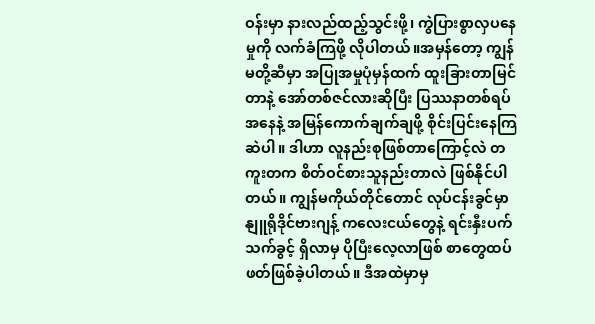ဝန်းမှာ နားလည်ထည့်သွင်းဖို့၊ ကွဲပြားစွာလှပနေမှုကို လက်ခံကြဖို့ လိုပါတယ်။အမှန်တော့ ကျွန်မတို့ဆီမှာ အပြုအမှုပုံမှန်ထက် ထူးခြားတာမြင်တာနဲ့ အော်တစ်ဇင်လားဆိုပြီး ပြဿနာတစ်ရပ်အနေနဲ့ အမြန်ကောက်ချက်ချဖို့ စိုင်းပြင်းနေကြဆဲပါ။ ဒါဟာ လူနည်းစုဖြစ်တာကြောင့်လဲ တကူးတက စိတ်ဝင်စားသူနည်းတာလဲ ဖြစ်နိုင်ပါတယ်။ ကျွန်မကိုယ်တိုင်တောင် လုပ်ငန်းခွင်မှာ နျူရိုဒိုင်ဗားဂျန့် ကလေးငယ်တွေနဲ့ ရင်းနှီးပက်သက်ခွင့် ရှိလာမှ ပိုပြီးလေ့လာဖြစ် စာတွေထပ်ဖတ်ဖြစ်ခဲ့ပါတယ်။ ဒီအထဲမှာမှ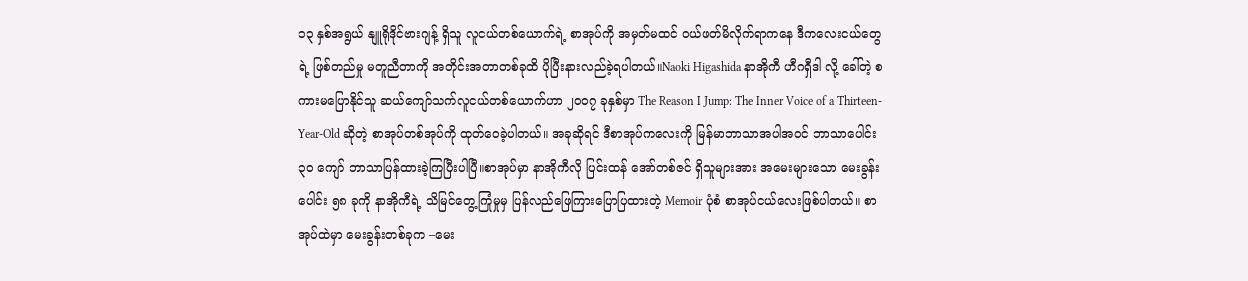၁၃ နှစ်အရွယ် နျူရိုဒိုင်ဗားဂျန့် ရှိသူ လူငယ်တစ်ယောက်ရဲ့ စာအုပ်ကို အမှတ်မထင် ဝယ်ဖတ်မိလိုက်ရာကနေ ဒီကလေးငယ်တွေရဲ့ ဖြစ်တည်မှု မတူညီတာကို အတိုင်းအတာတစ်ခုထိ ပိုပြီးနားလည်ခဲ့ရပါတယ်။Naoki Higashida နာအိုကီ ဟီဂရှီဒါ လို့ ခေါ်တဲ့ စကားမပြောနိုင်သူ ဆယ်ကျော်သက်လူငယ်တစ်ယောက်ဟာ ၂၀၀၇ ခုနှစ်မှာ The Reason I Jump: The Inner Voice of a Thirteen-Year-Old ဆိုတဲ့ စာအုပ်တစ်အုပ်ကို ထုတ်ဝေခဲ့ပါတယ်။ အခုဆိုရင် ဒီစာအုပ်ကလေးကို မြန်မာဘာသာအပါအဝင် ဘာသာပေါင်း ၃၀ ကျော် ဘာသာပြန်ထားခဲ့ကြပြီးပါပြီ။စာအုပ်မှာ နာအိုကီလို ပြင်းထန် အော်တစ်ဇင် ရှိသူများအား အမေးများသော မေးခွန်းပေါင်း ၅၈ ခုကို နာအိုကီရဲ့ သိမြင်တွေ့ကြုံမှုမှ ပြန်လည်ဖြေကြားပြောပြထားတဲ့ Memoir ပုံစံ စာအုပ်ငယ်လေးဖြစ်ပါတယ်။ စာအုပ်ထဲမှာ မေးခွန်းတစ်ခုက –မေး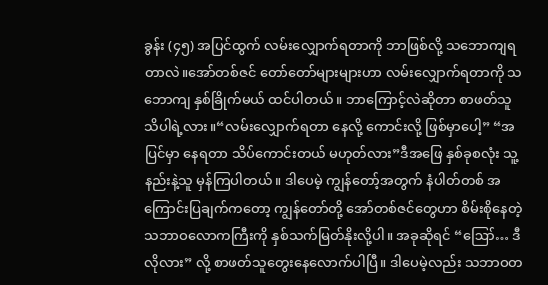ခွန်း (၄၅) အပြင်ထွက် လမ်းလျှောက်ရတာကို ဘာဖြစ်လို့ သဘောကျရတာလဲ။အော်တစ်ဇင် တော်တော်များများဟာ လမ်းလျှောက်ရတာကို သဘောကျ နှစ်ခြိုက်မယ် ထင်ပါတယ်။ ဘာကြောင့်လဲဆိုတာ စာဖတ်သူ သိပါရဲ့လား။“လမ်းလျှောက်ရတာ နေလို့ ကောင်းလို့ ဖြစ်မှာပေါ့” “အပြင်မှာ နေရတာ သိပ်ကောင်းတယ် မဟုတ်လား”ဒီအဖြေ နှစ်ခုစလုံး သူ့နည်းနဲ့သူ မှန်ကြပါတယ်။ ဒါပေမဲ့ ကျွန်တော့်အတွက် နံပါတ်တစ် အကြောင်းပြချက်ကတော့ ကျွန်တော်တို့ အော်တစ်ဇင်တွေဟာ စိမ်းစိုနေတဲ့ သဘာဝလောကကြီးကို နှစ်သက်မြတ်နိုးလို့ပါ။ အခုဆိုရင် “ဪ… ဒီလိုလား” လို့ စာဖတ်သူတွေးနေလောက်ပါပြီ။ ဒါပေမဲ့လည်း သဘာဝတ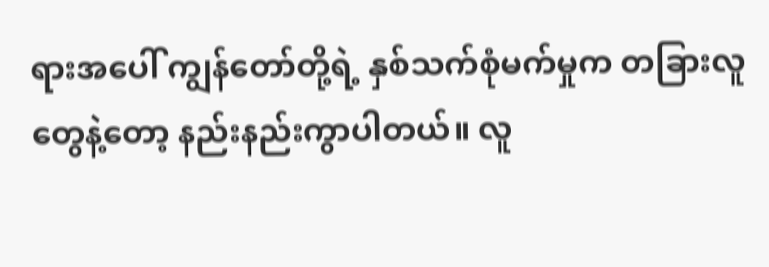ရားအပေါ် ကျွန်တော်တို့ရဲ့ နှစ်သက်စုံမက်မှုက တခြားလူတွေနဲ့တော့ နည်းနည်းကွာပါတယ်။ လူ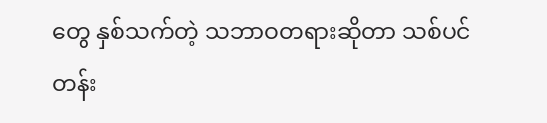တွေ နှစ်သက်တဲ့ သဘာဝတရားဆိုတာ သစ်ပင်တန်း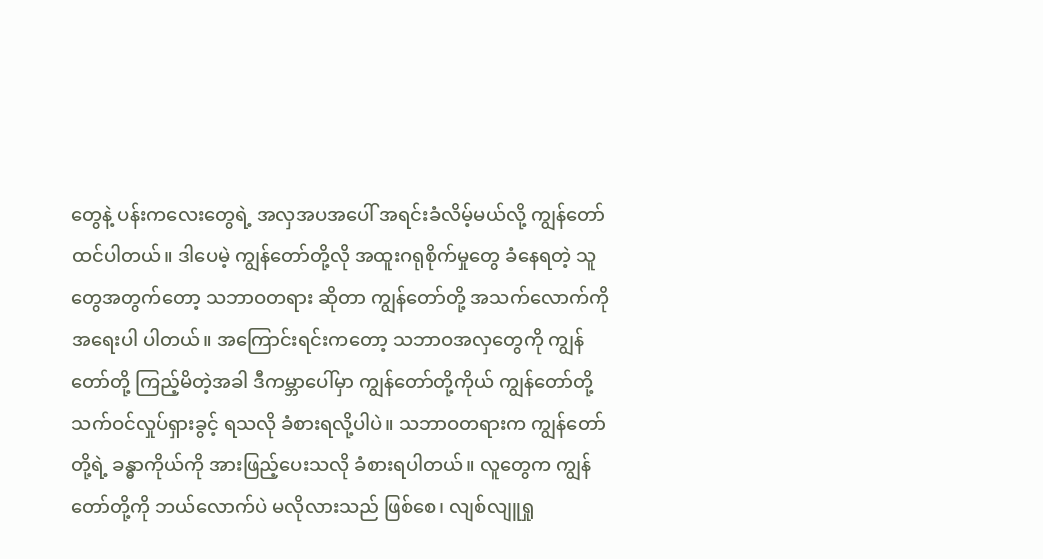တွေနဲ့ ပန်းကလေးတွေရဲ့ အလှအပအပေါ် အရင်းခံလိမ့်မယ်လို့ ကျွန်တော်ထင်ပါတယ်။ ဒါပေမဲ့ ကျွန်တော်တို့လို အထူးဂရုစိုက်မှုတွေ ခံနေရတဲ့ သူတွေအတွက်တော့ သဘာဝတရား ဆိုတာ ကျွန်တော်တို့ အသက်လောက်ကို အရေးပါ ပါတယ်။ အကြောင်းရင်းကတော့ သဘာဝအလှတွေကို ကျွန်တော်တို့ ကြည့်မိတဲ့အခါ ဒီကမ္ဘာပေါ်မှာ ကျွန်တော်တို့ကိုယ် ကျွန်တော်တို့ သက်ဝင်လှုပ်ရှားခွင့် ရသလို ခံစားရလို့ပါပဲ။ သဘာဝတရားက ကျွန်တော်တို့ရဲ့ ခန္ဓာကိုယ်ကို အားဖြည့်ပေးသလို ခံစားရပါတယ်။ လူတွေက ကျွန်တော်တို့ကို ဘယ်လောက်ပဲ မလိုလားသည် ဖြစ်စေ၊ လျစ်လျူရှု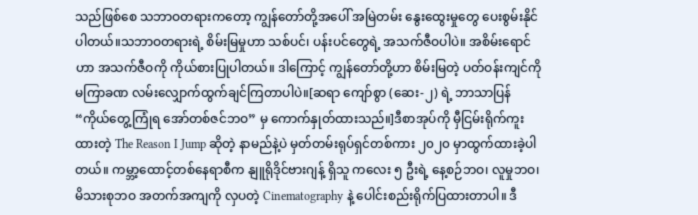သည်ဖြစ်စေ သဘာဝတရားကတော့ ကျွန်တော်တို့အပေါ် အမြဲတမ်း နွေးထွေးမှုတွေ ပေးစွမ်းနိုင်ပါတယ်။သဘာဝတရားရဲ့ စိမ်းမြမှုဟာ သစ်ပင်၊ ပန်းပင်တွေရဲ့ အသက်ဇီဝပါပဲ။ အစိမ်းရောင်ဟာ အသက်ဇီဝကို ကိုယ်စားပြုပါတယ်။ ဒါကြောင့် ကျွန်တော်တို့ဟာ စိမ်းမြတဲ့ ပတ်ဝန်းကျင်ကို မကြာခဏ လမ်းလျှောက်ထွက်ချင်ကြတာပါပဲ။[ဆရာ ကျော်စွာ (ဆေး-၂) ရဲ့ ဘာသာပြန် “ကိုယ်တွေ့ကြုံရ အော်တစ်ဇင်ဘဝ” မှ ကောက်နှုတ်ထားသည်။]ဒီစာအုပ်ကို မှီငြမ်းရိုက်ကူးထားတဲ့ The Reason I Jump ဆိုတဲ့ နာမည်နဲ့ပဲ မှတ်တမ်းရုပ်ရှင်တစ်ကား ၂၀၂၀ မှာထွက်ထားခဲ့ပါတယ်။ ကမ္ဘာ့ထောင့်တစ်နေရာစီက နျူရိုဒိုင်ဗားဂျန့် ရှိသူ ကလေး ၅ ဦးရဲ့ နေ့စဉ်ဘဝ၊ လူမှုဘဝ၊ မိသားစုဘဝ အတက်အကျကို လှပတဲ့ Cinematography နဲ့ ပေါင်းစည်းရိုက်ပြထားတာပါ။ ဒီ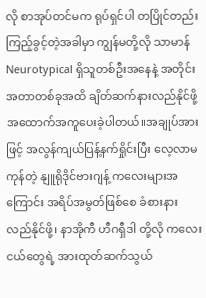လို စာအုပ်တင်မက ရုပ်ရှင်ပါ တပြိုင်တည်းကြည့်ခွင့်တဲ့အခါမှာ ကျွန်မတို့လို သာမာန် Neurotypical ရှိသူတစ်ဦးအနေနဲ့ အတိုင်းအတာတစ်ခုအထိ ချိတ်ဆက်နားလည်နိုင်ဖို့ အထောက်အကူပေးခဲ့ပါတယ်။အချုပ်အားဖြင့် အလွန်ကျယ်ပြန့်နက်ရှိုင်းပြီး လေ့လာမကုန်တဲ့ နျူရိုဒိုင်ဗားဂျန့် ကလေးများအကြောင်း အရိပ်အမွတ်ဖြစ်စေ ခံစားနားလည်နိုင်ဖို့၊ နာအိုကီ ဟီဂရှီဒါ တို့လို ကလေးငယ်တွေရဲ့ အားထုတ်ဆက်သွယ်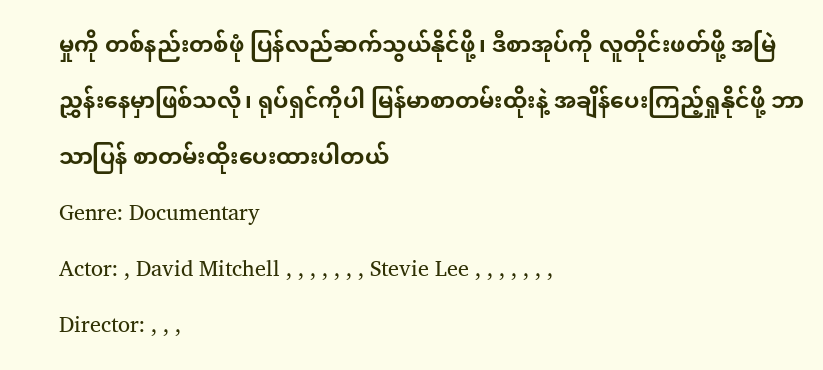မှုကို တစ်နည်းတစ်ဖုံ ပြန်လည်ဆက်သွယ်နိုင်ဖို့၊ ဒီစာအုပ်ကို လူတိုင်းဖတ်ဖို့ အမြဲညွှန်းနေမှာဖြစ်သလို၊ ရုပ်ရှင်ကိုပါ မြန်မာစာတမ်းထိုးနဲ့ အချိန်ပေးကြည့်ရှုနိုင်ဖို့ ဘာသာပြန် စာတမ်းထိုးပေးထားပါတယ်
Genre: Documentary
Actor: , David Mitchell , , , , , , , Stevie Lee , , , , , , ,
Director: , , ,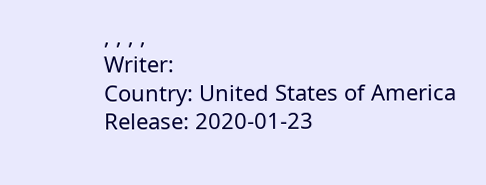, , , ,
Writer:
Country: United States of America
Release: 2020-01-23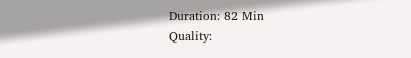Duration: 82 Min
Quality: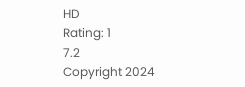HD
Rating: 1
7.2
Copyright 2024